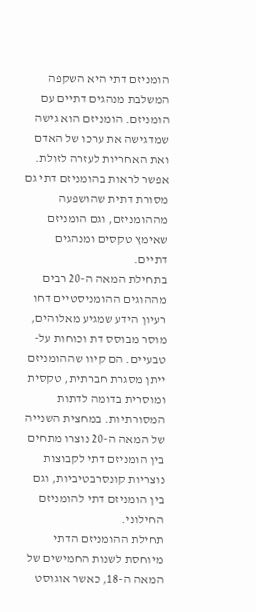הומניזם דתי היא השקפה המשלבת מנהגים דתיים עם הומניזם. הומניזם הוא גישה שמדגישה את ערכו של האדם ואת האחריות לעזרה לזולת. אפשר לראות בהומניזם דתי גם מסורת דתית שהושפעה מההומניזם, וגם הומניזם שאימץ טקסים ומנהגים דתיים.
בתחילת המאה ה-20 רבים מההוגים ההומניסטיים דחו רעיון הידע שמגיע מאלוהים, מוסר מבוסס דת וכוחות על-טבעיים. הם קיוו שההומניזם ייתן מסגרת חברתית, טקסית ומוסרית בדומה לדתות המסורתיות. במחצית השנייה של המאה ה-20 נוצרו מתחים בין הומניזם דתי לקבוצות נוצריות קונסרבטיביות, וגם בין הומניזם דתי להומניזם החילוני.
תחילת ההומניזם הדתי מיוחסת לשנות החמישים של המאה ה-18, כאשר אוגוסט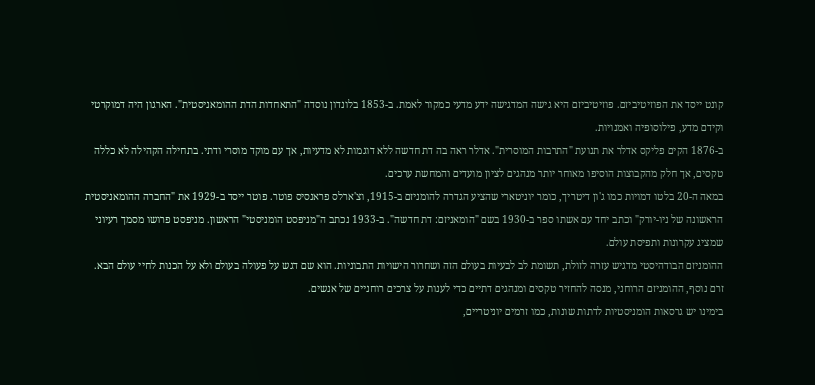קונט ייסד את הפוזיטיביזם. פוזיטיביזם היא גישה המדגישה ידע מדעי כמקור לאמת. ב-1853 בלונדון נוסדה "התאחדות הדת ההומאניסטית". הארגון היה דמוקרטי וקידם מדע, פילוסופיה ואמנויות.
ב-1876 הקים פליקס אדלר את תנועת "התרבות המוסרית". אדלר ראה בה דת חדשה ללא דוגמות לא מדעיות, אך עם מוקד מוסרי ודתי. בתחילה הקהילה לא כללה טקסים, אך חלק מהקבוצות הוסיפו מאוחר יותר מנהגים לציון מועדים והמחשת ערכים.
במאה ה-20 בלטו דמויות כמו ג'ון דיטריך, כומר יוניטארי שהציע הגדרה להומניזם ב-1915, וצ'ארלס פראנסיס פוטר. פוטר ייסד ב-1929 את "החברה ההומאניסטית הראשונה של ניו-יורק" וכתב יחד עם אשתו ספר ב-1930 בשם "הומאניזם: דת חדשה". ב-1933 נכתב ה"מניפסט הומניסטי" הראשון. מניפסט פרושו מסמך רעיוני שמציג עקרונות ותפיסת עולם.
ההומניזם הבודהיסטי מדגיש עזרה לזולת, תשומת לב לבעיות בעולם הזה ושחרור הישויות התבוניות. הוא שם דגש על פעולה בעולם ולא על הכנות לחיי עולם הבא. זרם נוסף, ההומניזם הרוחני, מנסה להחזיר טקסים ומנהגים דתיים כדי לענות על צרכים רוחניים של אנשים.
בימינו יש גרסאות הומניסטיות לדתות שונות, כמו זרמים יוניטריים,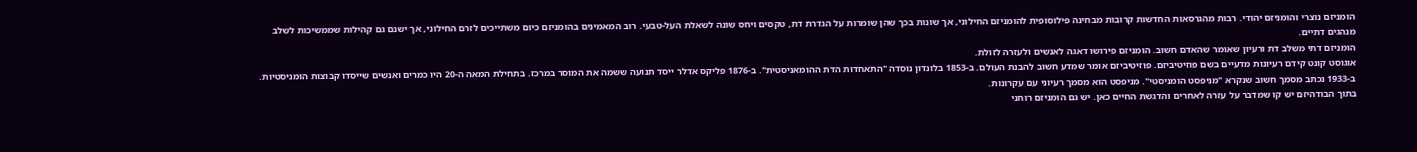הומניזם נוצרי והומניזם יהודי. רבות מהגרסאות החדשות קרובות מבחינה פילוסופית להומניזם החילוני, אך שונות בכך שהן שומרות על הגדרת דת, טקסים ויחס שונה לשאלת העל-טבעי. רוב המאמינים בהומניזם כיום משתייכים לזרם החילוני, אך ישנם גם קהילות שממשיכות לשלב מנהגים דתיים.
הומניזם דתי משלב דת ורעיון שאומר שהאדם חשוב. הומניזם פירושו דאגה לאנשים ולעזרה לזולת.
אוגוסט קונט קידם רעיונות מדעיים בשם פוזיטיביזם. פוזיטיביזם אומר שמדע חשוב להבנת העולם. ב-1853 בלונדון נוסדה "התאחדות הדת ההומאניסטית". ב-1876 פליקס אדלר ייסד תנועה ששמה את המוסר במרכז. בתחילת המאה ה-20 היו כמרים ואנשים שייסדו קבוצות הומניסטיות.
ב-1933 נכתב מסמך חשוב שנקרא "מניפסט הומניסטי". מניפסט הוא מסמך רעיוני עם עקרונות.
בתוך הבודהיזם יש קו שמדבר על עזרה לאחרים והדגשת החיים כאן. יש גם הומניזם רוחני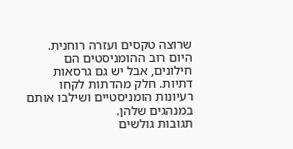שרוצה טקסים ועזרה רוחנית.
היום רוב ההומניסטים הם חילונים, אבל יש גם גרסאות דתיות. חלק מהדתות לקחו רעיונות הומניסטיים ושילבו אותם במנהגים שלהן.
תגובות גולשים